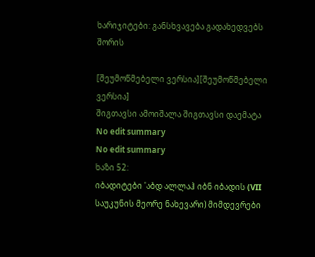ხარიჯიტები: განსხვავება გადახედვებს შორის

[შეუმოწმებელი ვერსია][შეუმოწმებელი ვერსია]
შიგთავსი ამოიშალა შიგთავსი დაემატა
No edit summary
No edit summary
ხაზი 52:
იბადიტები 'აბდ ალლაჰ იბნ იბადის (VII საუკუნის მეორე ნახევარი) მიმდევრები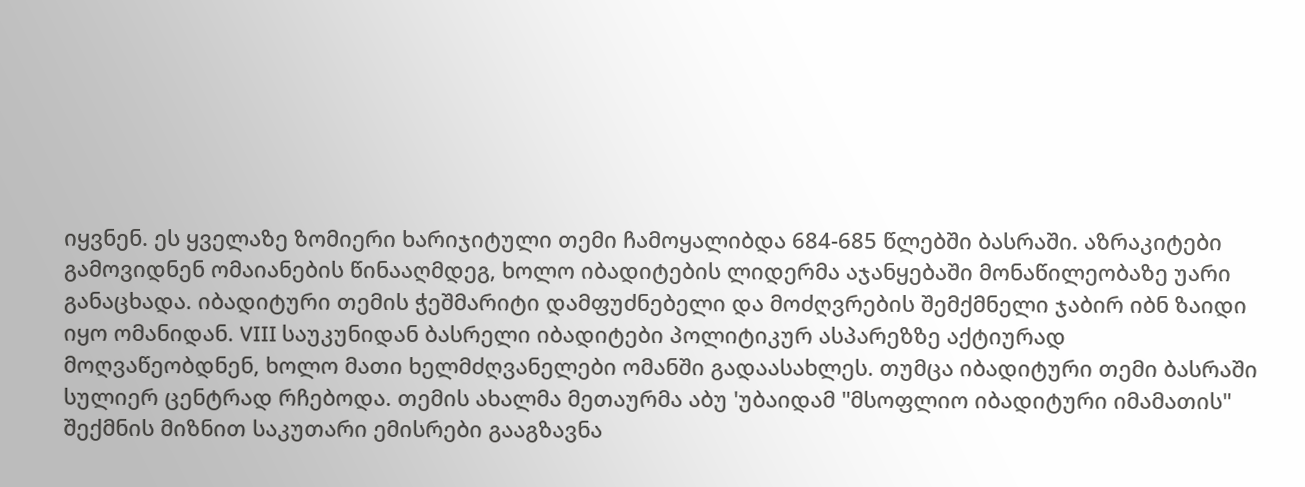იყვნენ. ეს ყველაზე ზომიერი ხარიჯიტული თემი ჩამოყალიბდა 684-685 წლებში ბასრაში. აზრაკიტები გამოვიდნენ ომაიანების წინააღმდეგ, ხოლო იბადიტების ლიდერმა აჯანყებაში მონაწილეობაზე უარი განაცხადა. იბადიტური თემის ჭეშმარიტი დამფუძნებელი და მოძღვრების შემქმნელი ჯაბირ იბნ ზაიდი იყო ომანიდან. VIII საუკუნიდან ბასრელი იბადიტები პოლიტიკურ ასპარეზზე აქტიურად მოღვაწეობდნენ, ხოლო მათი ხელმძღვანელები ომანში გადაასახლეს. თუმცა იბადიტური თემი ბასრაში სულიერ ცენტრად რჩებოდა. თემის ახალმა მეთაურმა აბუ 'უბაიდამ "მსოფლიო იბადიტური იმამათის" შექმნის მიზნით საკუთარი ემისრები გააგზავნა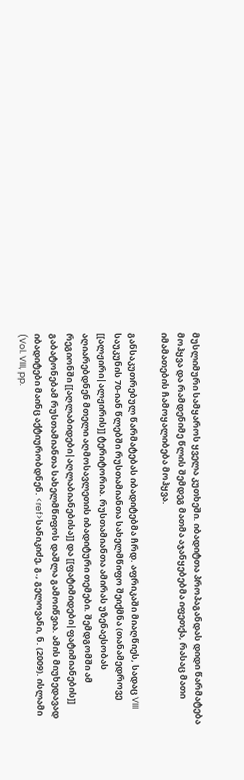მუსლიმური სამყაროს ყველა კუთხეში. იბადიტთა პროპაგანდას დიდი წარმატება მოჰყვა და რამდენიმე წლის შემდეგ მათმა აჯანყებებმა იფეთქა, რასაც მათი იმამათების ჩამოყალიბება მოჰყვა.

განსაკუთრებულ წარმატებას იბადიტებმა ჩრდ. აფრიკაში მიაღწიეს, სადაც VIII საუკუნის 70-იან წლებში რუსთამიანთა სახელმწიფო შეიქმნა (თანამედროვე [[ალჟირი|ალჟირის]] ტერიტორია. რუსთამიანთა ამირას უზენაესობას აღიარებდნენ მთელი აღმოსავლეთის იბადიტური თემები. შემდგომში ამ რეგიონში [[აღლაბიდები|აღლაბიანებისა]] და [[ფატიმიდები|ფატიმიანების]] გაბატონებამ რუსთამიანთა სახელმწიფოს დაშლა გამოიწვია. ამის მიუხედავად იბადიტები მაინც აქტიურობდნენ. <ref>სანიკიძე, გ., გელოვანი, ნ. (2009). ისლამი (Vol. VIII, pp.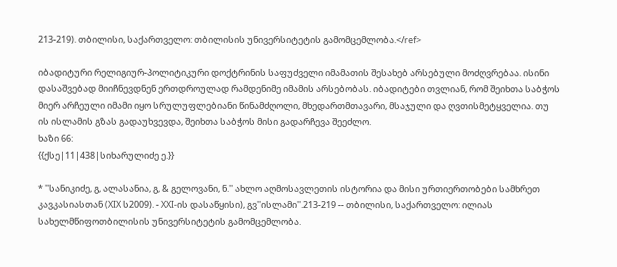213-219). თბილისი, საქართველო: თბილისის უნივერსიტეტის გამომცემლობა.</ref>

იბადიტური რელიგიურ-პოლიტიკური დოქტრინის საფუძველი იმამათის შესახებ არსებული მოძღვრებაა. ისინი დასაშვებად მიიჩნევდნენ ერთდროულად რამდენიმე იმამის არსებობას. იბადიტები თვლიან, რომ შეიხთა საბჭოს მიერ არჩეული იმამი იყო სრულუფლებიანი წინამძღოლი, მხედართმთავარი, მსაჯული და ღვთისმეტყველია. თუ ის ისლამის გზას გადაუხვევდა, შეიხთა საბჭოს მისი გადარჩევა შეეძლო.
ხაზი 66:
{{ქსე|11|438|სიხარულიძე ე.}}

* ''სანიკიძე, გ, ალასანია, გ, & გელოვანი, ნ.'' ახლო აღმოსავლეთის ისტორია და მისი ურთიერთობები სამხრეთ კავკასიასთან (XIX ს2009). - XXI-ის დასაწყისი), გვ''ისლამი''.213-219 -- თბილისი, საქართველო: ილიას სახელმწიფოთბილისის უნივერსიტეტის გამომცემლობა.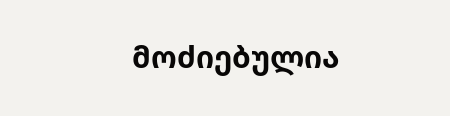მოძიებულია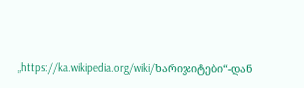„https://ka.wikipedia.org/wiki/ხარიჯიტები“-დან